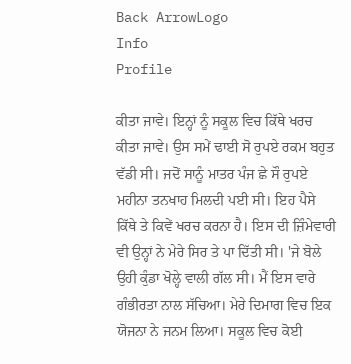Back ArrowLogo
Info
Profile

ਕੀਤਾ ਜਾਵੇ। ਇਨ੍ਹਾਂ ਨੂੰ ਸਕੂਲ ਵਿਚ ਕਿੱਥੇ ਖਰਚ ਕੀਤਾ ਜਾਵੇ। ਉਸ ਸਮੇਂ ਢਾਈ ਸੋ ਰੁਪਏ ਰਕਮ ਬਹੁਤ ਵੱਡੀ ਸੀ। ਜਦੋਂ ਸਾਨੂੰ ਮਾਤਰ ਪੰਜ ਛੇ ਸੌ ਰੁਪਏ ਮਹੀਨਾ ਤਨਖਾਹ ਮਿਲਦੀ ਪਈ ਸੀ। ਇਹ ਪੈਸੇ ਕਿੱਥੇ ਤੇ ਕਿਵੇਂ ਖਰਚ ਕਰਨਾ ਹੈ। ਇਸ ਦੀ ਜ਼ਿੰਮੇਵਾਰੀ ਵੀ ਉਨ੍ਹਾਂ ਨੇ ਮੇਰੇ ਸਿਰ ਤੇ ਪਾ ਦਿੱਤੀ ਸੀ। 'ਜੇ ਬੋਲੇ ਉਹੀ ਕੁੰਡਾ ਖੋਲ੍ਹੇ ਵਾਲੀ ਗੱਲ ਸੀ। ਮੈਂ ਇਸ ਵਾਰੇ ਗੰਭੀਰਤਾ ਨਾਲ ਸੱਚਿਆ। ਮੇਰੇ ਦਿਮਾਗ ਵਿਚ ਇਕ ਯੋਜਨਾ ਨੇ ਜਨਮ ਲਿਆ। ਸਕੂਲ ਵਿਚ ਕੋਈ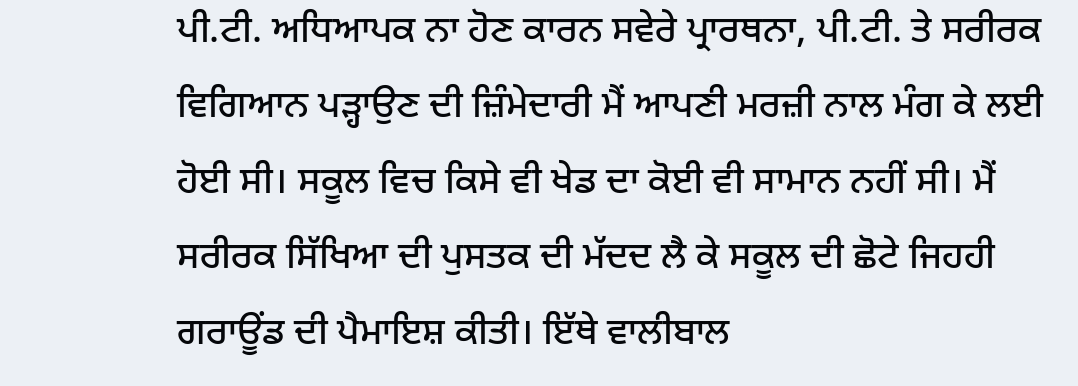ਪੀ.ਟੀ. ਅਧਿਆਪਕ ਨਾ ਹੋਣ ਕਾਰਨ ਸਵੇਰੇ ਪ੍ਰਾਰਥਨਾ, ਪੀ.ਟੀ. ਤੇ ਸਰੀਰਕ ਵਿਗਿਆਨ ਪੜ੍ਹਾਉਣ ਦੀ ਜ਼ਿੰਮੇਦਾਰੀ ਮੈਂ ਆਪਣੀ ਮਰਜ਼ੀ ਨਾਲ ਮੰਗ ਕੇ ਲਈ ਹੋਈ ਸੀ। ਸਕੂਲ ਵਿਚ ਕਿਸੇ ਵੀ ਖੇਡ ਦਾ ਕੋਈ ਵੀ ਸਾਮਾਨ ਨਹੀਂ ਸੀ। ਮੈਂ ਸਰੀਰਕ ਸਿੱਖਿਆ ਦੀ ਪੁਸਤਕ ਦੀ ਮੱਦਦ ਲੈ ਕੇ ਸਕੂਲ ਦੀ ਛੋਟੇ ਜਿਹਹੀ ਗਰਾਊਂਡ ਦੀ ਪੈਮਾਇਸ਼ ਕੀਤੀ। ਇੱਥੇ ਵਾਲੀਬਾਲ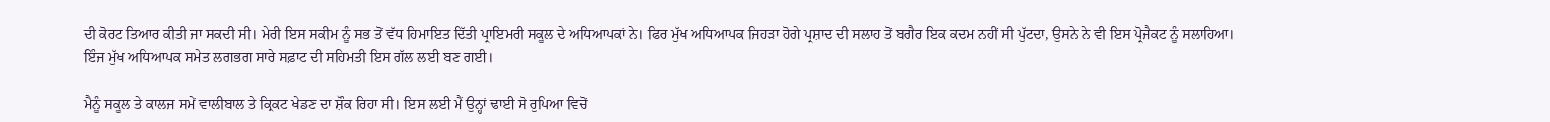ਦੀ ਕੋਰਟ ਤਿਆਰ ਕੀਤੀ ਜਾ ਸਕਦੀ ਸੀ। ਮੇਰੀ ਇਸ ਸਕੀਮ ਨੂੰ ਸਭ ਤੋਂ ਵੱਧ ਹਿਮਾਇਤ ਦਿੱਤੀ ਪ੍ਰਾਇਮਰੀ ਸਕੂਲ ਦੇ ਅਧਿਆਪਕਾਂ ਨੇ। ਫਿਰ ਮੁੱਖ ਅਧਿਆਪਕ ਜਿਹੜਾ ਹੋਗੇ ਪ੍ਰਸ਼ਾਦ ਦੀ ਸਲਾਹ ਤੋਂ ਬਗੈਰ ਇਕ ਕਦਮ ਨਹੀਂ ਸੀ ਪੁੱਟਦਾ, ਉਸਨੇ ਨੇ ਵੀ ਇਸ ਪ੍ਰੋਜੈਕਟ ਨੂੰ ਸਲਾਹਿਆ। ਇੰਜ ਮੁੱਖ ਅਧਿਆਪਕ ਸਮੇਤ ਲਗਭਗ ਸਾਰੇ ਸਫ਼ਾਟ ਦੀ ਸਹਿਮਤੀ ਇਸ ਗੱਲ ਲਈ ਬਣ ਗਈ।

ਮੈਨੂੰ ਸਕੂਲ ਤੇ ਕਾਲਜ ਸਮੇਂ ਵਾਲੀਬਾਲ ਤੇ ਕ੍ਰਿਕਟ ਖੇਡਣ ਦਾ ਸ਼ੌਕ ਰਿਹਾ ਸੀ। ਇਸ ਲਈ ਮੈਂ ਉਨ੍ਹਾਂ ਢਾਈ ਸੋ ਰੁਪਿਆ ਵਿਚੋਂ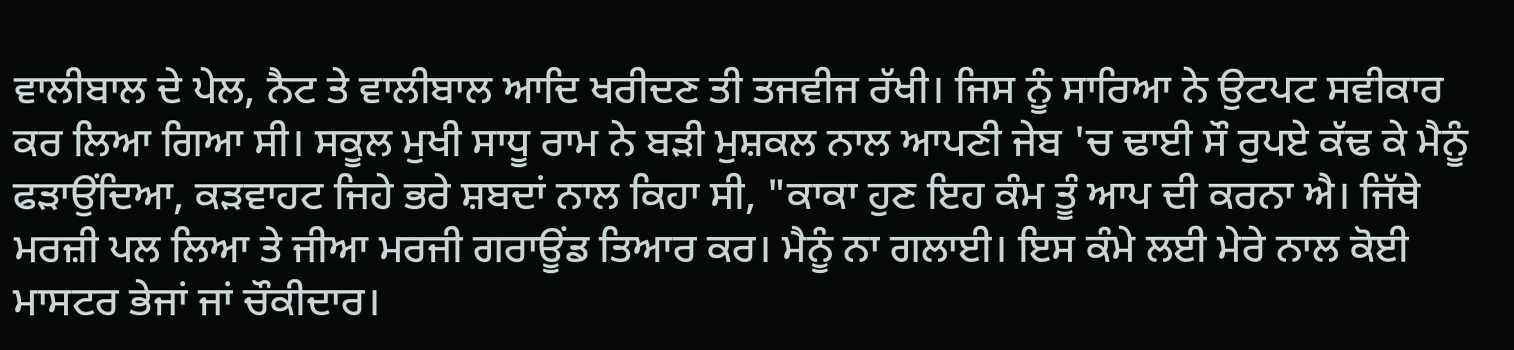ਵਾਲੀਬਾਲ ਦੇ ਪੇਲ, ਨੈਟ ਤੇ ਵਾਲੀਬਾਲ ਆਦਿ ਖਰੀਦਣ ਤੀ ਤਜਵੀਜ ਰੱਖੀ। ਜਿਸ ਨੂੰ ਸਾਰਿਆ ਨੇ ਉਟਪਟ ਸਵੀਕਾਰ ਕਰ ਲਿਆ ਗਿਆ ਸੀ। ਸਕੂਲ ਮੁਖੀ ਸਾਧੂ ਰਾਮ ਨੇ ਬੜੀ ਮੁਸ਼ਕਲ ਨਾਲ ਆਪਣੀ ਜੇਬ 'ਚ ਢਾਈ ਸੌ ਰੁਪਏ ਕੱਢ ਕੇ ਮੈਨੂੰ ਫੜਾਉਂਦਿਆ, ਕੜਵਾਹਟ ਜਿਹੇ ਭਰੇ ਸ਼ਬਦਾਂ ਨਾਲ ਕਿਹਾ ਸੀ, "ਕਾਕਾ ਹੁਣ ਇਹ ਕੰਮ ਤੂੰ ਆਪ ਦੀ ਕਰਨਾ ਐ। ਜਿੱਥੇ ਮਰਜ਼ੀ ਪਲ ਲਿਆ ਤੇ ਜੀਆ ਮਰਜੀ ਗਰਾਊਂਡ ਤਿਆਰ ਕਰ। ਮੈਨੂੰ ਨਾ ਗਲਾਈ। ਇਸ ਕੰਮੇ ਲਈ ਮੇਰੇ ਨਾਲ ਕੋਈ ਮਾਸਟਰ ਭੇਜਾਂ ਜਾਂ ਚੌਕੀਦਾਰ।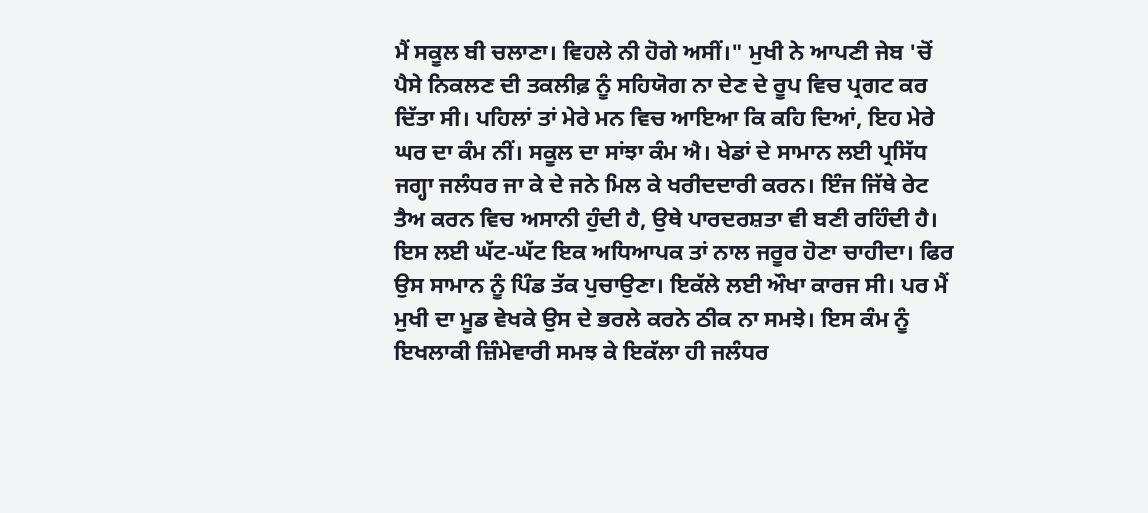ਮੈਂ ਸਕੂਲ ਬੀ ਚਲਾਣਾ। ਵਿਹਲੇ ਨੀ ਹੋਗੇ ਅਸੀਂ।" ਮੁਖੀ ਨੇ ਆਪਣੀ ਜੇਬ 'ਚੋਂ ਪੈਸੇ ਨਿਕਲਣ ਦੀ ਤਕਲੀਫ਼ ਨੂੰ ਸਹਿਯੋਗ ਨਾ ਦੇਣ ਦੇ ਰੂਪ ਵਿਚ ਪ੍ਰਗਟ ਕਰ ਦਿੱਤਾ ਸੀ। ਪਹਿਲਾਂ ਤਾਂ ਮੇਰੇ ਮਨ ਵਿਚ ਆਇਆ ਕਿ ਕਹਿ ਦਿਆਂ, ਇਹ ਮੇਰੇ ਘਰ ਦਾ ਕੰਮ ਨੀਂ। ਸਕੂਲ ਦਾ ਸਾਂਝਾ ਕੰਮ ਐ। ਖੇਡਾਂ ਦੇ ਸਾਮਾਨ ਲਈ ਪ੍ਰਸਿੱਧ ਜਗ੍ਹਾ ਜਲੰਧਰ ਜਾ ਕੇ ਦੇ ਜਨੇ ਮਿਲ ਕੇ ਖਰੀਦਦਾਰੀ ਕਰਨ। ਇੰਜ ਜਿੱਥੇ ਰੇਟ ਤੈਅ ਕਰਨ ਵਿਚ ਅਸਾਨੀ ਹੁੰਦੀ ਹੈ, ਉਥੇ ਪਾਰਦਰਸ਼ਤਾ ਵੀ ਬਣੀ ਰਹਿੰਦੀ ਹੈ। ਇਸ ਲਈ ਘੱਟ-ਘੱਟ ਇਕ ਅਧਿਆਪਕ ਤਾਂ ਨਾਲ ਜਰੂਰ ਹੋਣਾ ਚਾਹੀਦਾ। ਫਿਰ ਉਸ ਸਾਮਾਨ ਨੂੰ ਪਿੰਡ ਤੱਕ ਪੁਚਾਉਣਾ। ਇਕੱਲੇ ਲਈ ਔਖਾ ਕਾਰਜ ਸੀ। ਪਰ ਮੈਂ ਮੁਖੀ ਦਾ ਮੂਡ ਵੇਖਕੇ ਉਸ ਦੇ ਭਰਲੇ ਕਰਨੇ ਠੀਕ ਨਾ ਸਮਝੇ। ਇਸ ਕੰਮ ਨੂੰ ਇਖਲਾਕੀ ਜ਼ਿੰਮੇਵਾਰੀ ਸਮਝ ਕੇ ਇਕੱਲਾ ਹੀ ਜਲੰਧਰ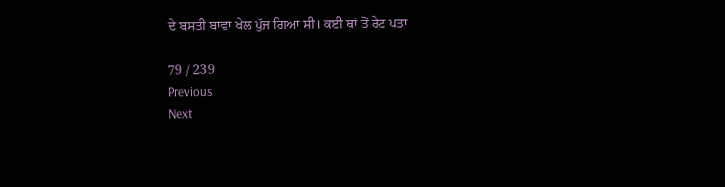ਦੇ ਬਸਤੀ ਬਾਵਾ ਖੇਲ ਪੁੱਜ ਗਿਆ ਸੀ। ਕਈ ਥਾਂ ਤੋਂ ਰੇਟ ਪਤਾ

79 / 239
Previous
Next